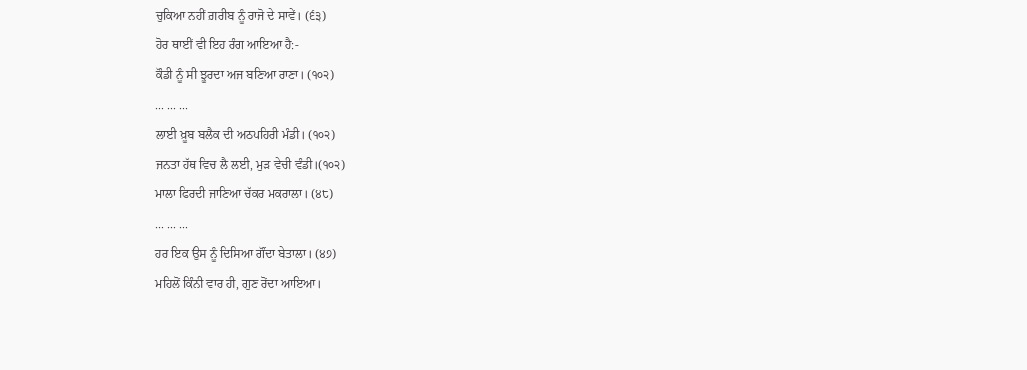ਚੁਕਿਆ ਨਹੀਂ ਗ਼ਰੀਬ ਨੂੰ ਰਾਜੋ ਦੇ ਸਾਵੇਂ। (੬੩)
ਹੋਰ ਥਾਈਂ ਵੀ ਇਹ ਰੰਗ ਆਇਆ ਹੈ:-
ਕੌਡੀ ਨੂੰ ਸੀ ਝੂਰਦਾ ਅਜ ਬਣਿਆ ਰਾਣਾ। (੧੦੨)
... ... ...
ਲਾਈ ਖ਼ੂਬ ਬਲੈਕ ਦੀ ਅਠਪਹਿਰੀ ਮੰਡੀ। (੧੦੨)
ਜਨਤਾ ਹੱਥ ਵਿਚ ਲੈ ਲਈ, ਮੁੜ ਵੇਚੀ ਵੰਡੀ।(੧੦੨)
ਮਾਲਾ ਫਿਰਦੀ ਜਾਣਿਆ ਚੱਕਰ ਮਕਰਾਲਾ। (੪੮)
... ... ...
ਹਰ ਇਕ ਉਸ ਨੂੰ ਦਿਸਿਆ ਗੌਂਦਾ ਬੇਤਾਲਾ। (੪੭)
ਮਹਿਲੋਂ ਕਿੰਨੀ ਵਾਰ ਹੀ, ਗੁਣ ਰੋਂਦਾ ਆਇਆ।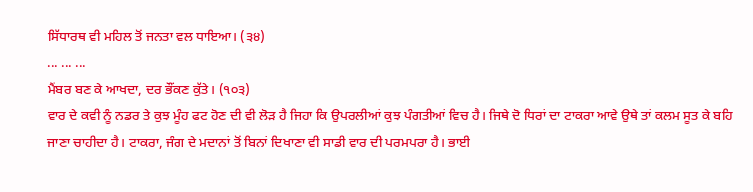ਸਿੱਧਾਰਥ ਵੀ ਮਹਿਲ ਤੋਂ ਜਨਤਾ ਵਲ ਧਾਇਆ। (੩੪)
... ... ...
ਮੈਂਬਰ ਬਣ ਕੇ ਆਖਦਾ, ਦਰ ਭੌਂਕਣ ਕੁੱਤੇ। (੧੦੩)
ਵਾਰ ਦੇ ਕਵੀ ਨੂੰ ਨਡਰ ਤੇ ਕੁਝ ਮੂੰਹ ਫਟ ਹੋਣ ਦੀ ਵੀ ਲੋੜ ਹੈ ਜਿਹਾ ਕਿ ਉਪਰਲੀਆਂ ਕੁਝ ਪੰਗਤੀਆਂ ਵਿਚ ਹੈ। ਜਿਥੇ ਦੋ ਧਿਰਾਂ ਦਾ ਟਾਕਰਾ ਆਵੇ ਉਥੇ ਤਾਂ ਕਲਮ ਸੂਤ ਕੇ ਬਹਿ ਜਾਣਾ ਚਾਹੀਦਾ ਹੈ। ਟਾਕਰਾ, ਜੰਗ ਦੇ ਮਦਾਨਾਂ ਤੋਂ ਬਿਨਾਂ ਦਿਖਾਣਾ ਵੀ ਸਾਡੀ ਵਾਰ ਦੀ ਪਰਮਪਰਾ ਹੈ। ਭਾਈ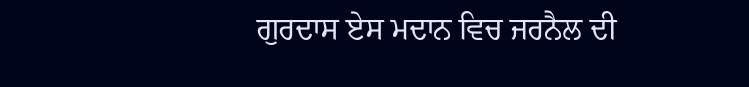ਗੁਰਦਾਸ ਏਸ ਮਦਾਨ ਵਿਚ ਜਰਨੈਲ ਦੀ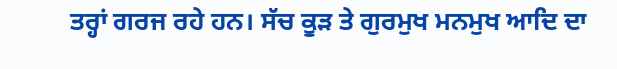ਤਰ੍ਹਾਂ ਗਰਜ ਰਹੇ ਹਨ। ਸੱਚ ਕੂੜ ਤੇ ਗੁਰਮੁਖ ਮਨਮੁਖ ਆਦਿ ਦਾ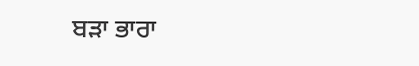ਬੜਾ ਭਾਰਾ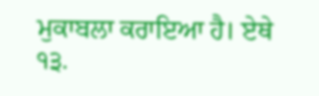ਮੁਕਾਬਲਾ ਕਰਾਇਆ ਹੈ। ਏਥੇ
੧੩.